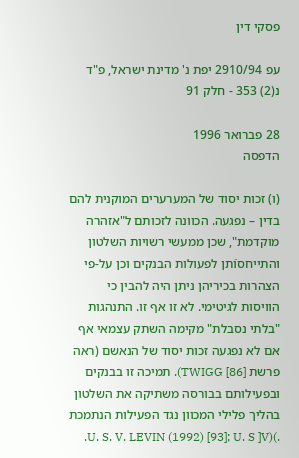פסקי דין

עפ 2910/94 יפת נ' מדינת ישראל, פ"ד נ(2) 353 - חלק 91

28 פברואר 1996
הדפסה

(ו) זכות יסוד של המערערים המוקנית להם בדין – נפגעה. הכוונה לזכותם ל"אזהרה מוקדמת", שכן ממעשי רשויות השלטון והתייחסוֿתן לפעולות הבנקים וכן על-פי הצהרות בכיריהן ניתן היה להבין כי הוויסות לגיטימי. לא זו אף זו. התנהגות "בלתי נסבלת" מקימה השתק עצמאי אף אם לא נפגעה זכות יסוד של הנאשם (ראה פרשת [TWIGG [86). תמיכה זו בבנקים ובפעילותם בבורסה משתיקה את השלטון בהליך פלילי המכוון נגד הפעילות הנתמכת .)(U. S. V. LEVIN (1992) [93]; U. S ]V.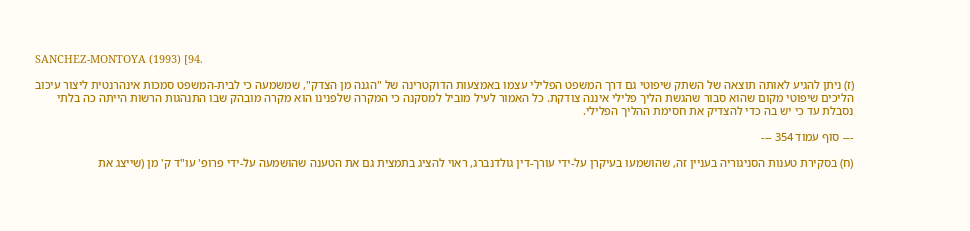SANCHEZ-MONTOYA (1993) [94.

(ז) ניתן להגיע לאותה תוצאה של השתק שיפוטי גם דרך המשפט הפלילי עצמו באמצעות הדוקטרינה של "הגנה מן הצדק", שמשמעה כי לבית-המשפט סמכות אינהרנטית ליצור עיכוב הליכים שיפוטי מקום שהוא סבור שהגשת הליך פלילי איננה צודקת. כל האמור לעיל מוביל למסקנה כי המקרה שלפנינו הוא מקרה מובהק שבו התנהגות הרשות הייתה כה בלתי נסבלת עד כי יש בה כדי להצדיק את חסימת ההליך הפלילי.

--- סוף עמוד 354 ---

(ח) בסקירת טענות הסניגוריה בעניין זה, שהושמעו בעיקרן על-ידי עורך-דין גולדנברג, ראוי להציג בתמצית גם את הטענה שהושמעה עלֿ-ידי פרופ' עו"ד ק' מן (שייצג את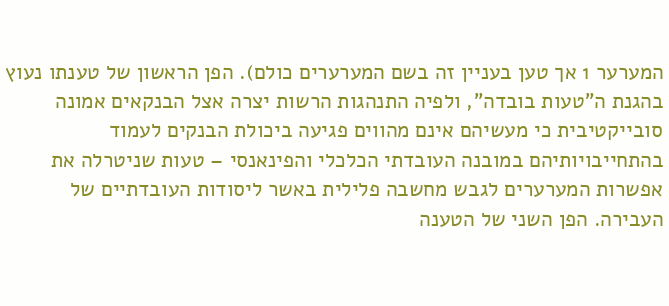המערער 1 אך טען בעניין זה בשם המערערים כולם). הפן הראשון של טענתו נעוץ בהגנת ה"טעות בובדה", ולפיה התנהגות הרשות יצרה אצל הבנקאים אמונה סובייקטיבית כי מעשיהם אינם מהווים פגיעה ביכולת הבנקים לעמוד בהתחייבויותיהם במובנה העובדתי הכלכלי והפינאנסי – טעות שניטרלה את אפשרות המערערים לגבש מחשבה פלילית באשר ליסודות העובדתיים של העבירה. הפן השני של הטענה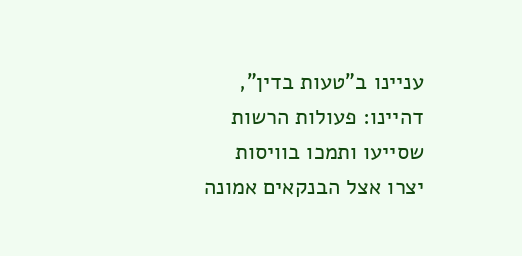עניינו ב"טעות בדין", דהיינו: פעולות הרשות שסייעו ותמכו בוויסות יצרו אצל הבנקאים אמונה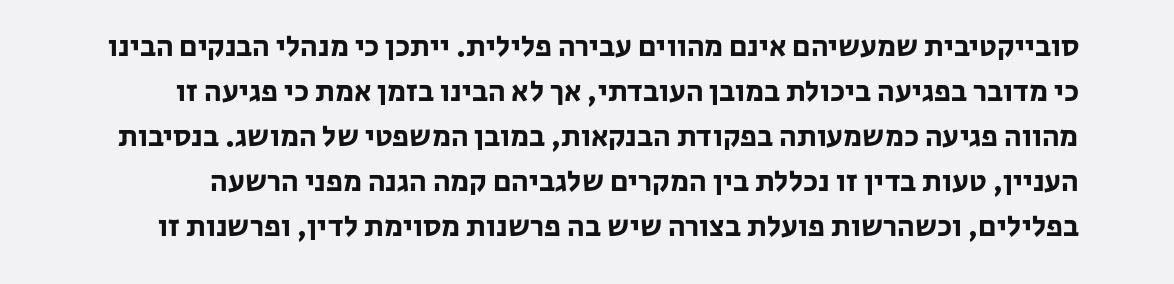סובייקטיבית שמעשיהם אינם מהווים עבירה פלילית. ייתכן כי מנהלי הבנקים הבינו כי מדובר בפגיעה ביכולת במובן העובדתי, אך לא הבינו בזמן אמת כי פגיעה זו מהווה פגיעה כמשמעותה בפקודת הבנקאות, במובן המשפטי של המושג. בנסיבות העניין, טעות בדין זו נכללת בין המקרים שלגביהם קמה הגנה מפני הרשעה בפלילים, וכשהרשות פועלת בצורה שיש בה פרשנות מסוימת לדין, ופרשנות זו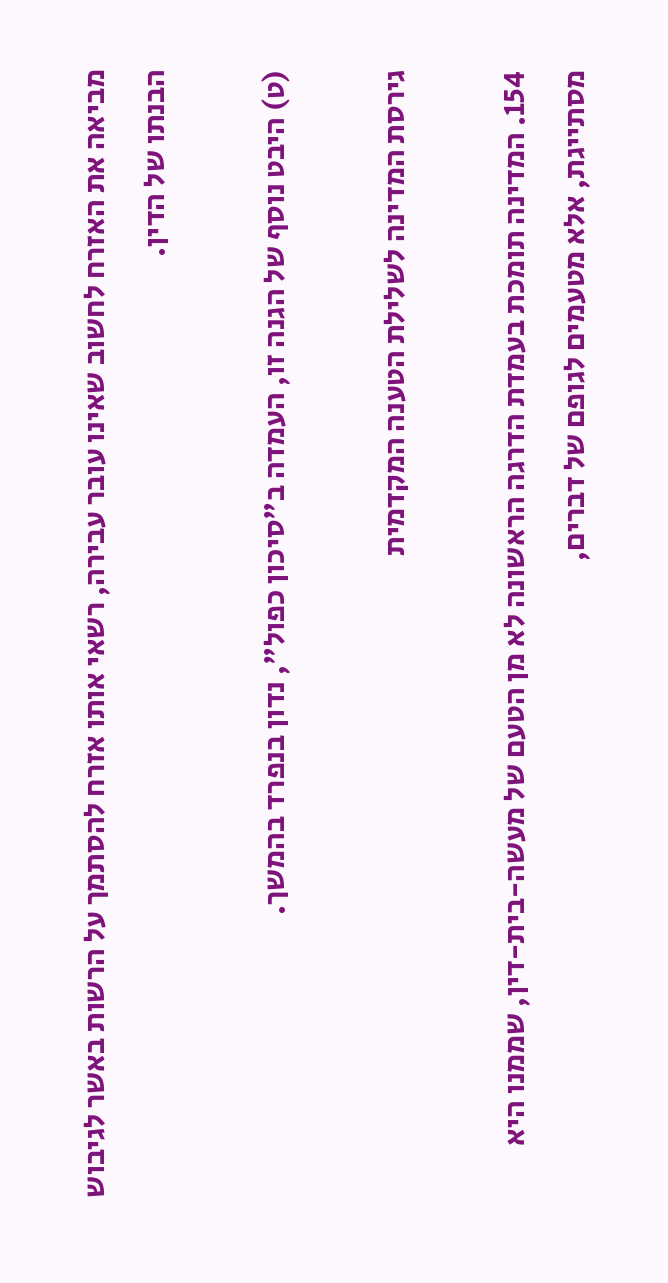מביאה את האזרח לחשוב שאינו עובר עבירה, רשאי אותו אזרח להסתמך על הרשות באשר לגיבוש הבנתו של הדין.

(ט) היבט נוסף של הגנה זו, העמדה ב"סיכון כפול", נדון בנפרד בהמשך.

גירסת המדינה לשלילת הטענה המקדמית

154. המדינה תומכת בעמדת הדרגה הראשונה לא מן הטעם של מעשה-בית-דין, שממנו היא מסתייגת, אלא מטעמים לגופם של דברים,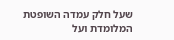שעל חלק עמדה השופטת המלומדת ועל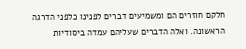חלקם חוזרים הם ומשמיעים דברים לפנינו כלפני הדרגה הראשונה. ואלה הדברים שעליהם עמדה ביסודיות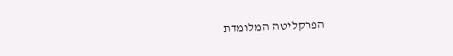הפרקליטה המלומדת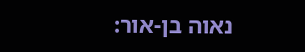נאוה בן-אור: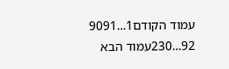עמוד הקודם1...9091
92...230עמוד הבא